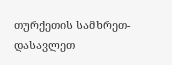თურქეთის სამხრეთ-დასავლეთ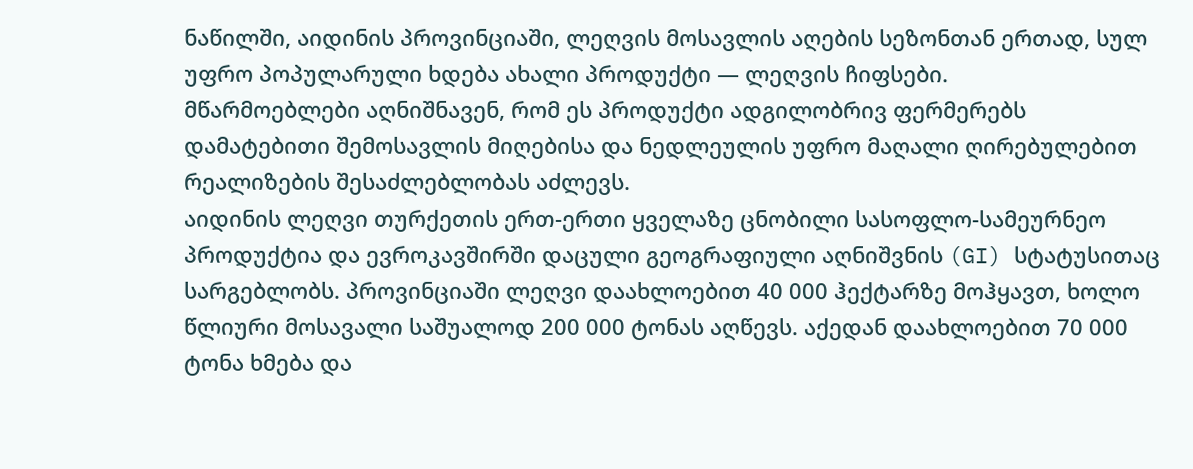ნაწილში, აიდინის პროვინციაში, ლეღვის მოსავლის აღების სეზონთან ერთად, სულ უფრო პოპულარული ხდება ახალი პროდუქტი — ლეღვის ჩიფსები.
მწარმოებლები აღნიშნავენ, რომ ეს პროდუქტი ადგილობრივ ფერმერებს დამატებითი შემოსავლის მიღებისა და ნედლეულის უფრო მაღალი ღირებულებით რეალიზების შესაძლებლობას აძლევს.
აიდინის ლეღვი თურქეთის ერთ-ერთი ყველაზე ცნობილი სასოფლო-სამეურნეო პროდუქტია და ევროკავშირში დაცული გეოგრაფიული აღნიშვნის (GI) სტატუსითაც სარგებლობს. პროვინციაში ლეღვი დაახლოებით 40 000 ჰექტარზე მოჰყავთ, ხოლო წლიური მოსავალი საშუალოდ 200 000 ტონას აღწევს. აქედან დაახლოებით 70 000 ტონა ხმება და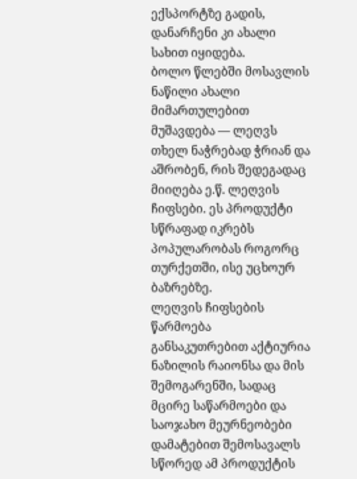ექსპორტზე გადის, დანარჩენი კი ახალი სახით იყიდება.
ბოლო წლებში მოსავლის ნაწილი ახალი მიმართულებით მუშავდება — ლეღვს თხელ ნაჭრებად ჭრიან და აშრობენ, რის შედეგადაც მიიღება ე.წ. ლეღვის ჩიფსები. ეს პროდუქტი სწრაფად იკრებს პოპულარობას როგორც თურქეთში, ისე უცხოურ ბაზრებზე.
ლეღვის ჩიფსების წარმოება განსაკუთრებით აქტიურია ნაზილის რაიონსა და მის შემოგარენში, სადაც მცირე საწარმოები და საოჯახო მეურნეობები დამატებით შემოსავალს სწორედ ამ პროდუქტის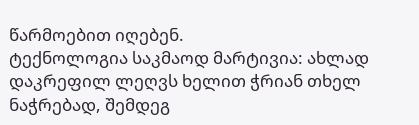წარმოებით იღებენ.
ტექნოლოგია საკმაოდ მარტივია: ახლად დაკრეფილ ლეღვს ხელით ჭრიან თხელ ნაჭრებად, შემდეგ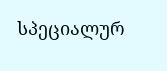სპეციალურ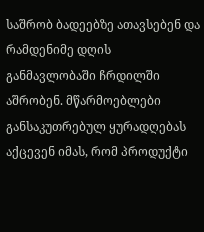საშრობ ბადეებზე ათავსებენ და რამდენიმე დღის განმავლობაში ჩრდილში აშრობენ. მწარმოებლები განსაკუთრებულ ყურადღებას აქცევენ იმას, რომ პროდუქტი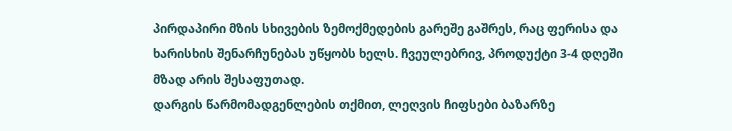პირდაპირი მზის სხივების ზემოქმედების გარეშე გაშრეს, რაც ფერისა და ხარისხის შენარჩუნებას უწყობს ხელს. ჩვეულებრივ, პროდუქტი 3-4 დღეში მზად არის შესაფუთად.
დარგის წარმომადგენლების თქმით, ლეღვის ჩიფსები ბაზარზე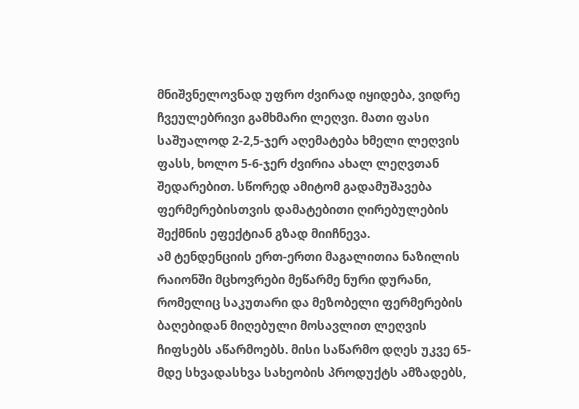მნიშვნელოვნად უფრო ძვირად იყიდება, ვიდრე ჩვეულებრივი გამხმარი ლეღვი. მათი ფასი საშუალოდ 2-2,5-ჯერ აღემატება ხმელი ლეღვის ფასს, ხოლო 5-6-ჯერ ძვირია ახალ ლეღვთან შედარებით. სწორედ ამიტომ გადამუშავება ფერმერებისთვის დამატებითი ღირებულების შექმნის ეფექტიან გზად მიიჩნევა.
ამ ტენდენციის ერთ-ერთი მაგალითია ნაზილის რაიონში მცხოვრები მეწარმე ნური დურანი, რომელიც საკუთარი და მეზობელი ფერმერების ბაღებიდან მიღებული მოსავლით ლეღვის ჩიფსებს აწარმოებს. მისი საწარმო დღეს უკვე 65-მდე სხვადასხვა სახეობის პროდუქტს ამზადებს,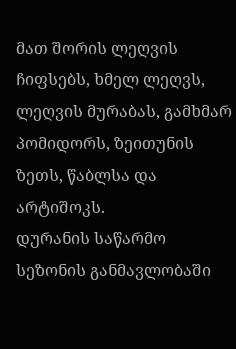მათ შორის ლეღვის ჩიფსებს, ხმელ ლეღვს, ლეღვის მურაბას, გამხმარ პომიდორს, ზეითუნის ზეთს, წაბლსა და არტიშოკს.
დურანის საწარმო სეზონის განმავლობაში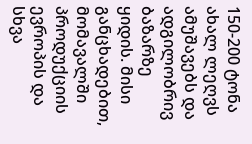150-200 ტონა ახალ ლეღვს ამუშავებს და ადგილობრივ ბაზარზე ყიდის. მისი განცხადებით, მომავალში პროდუქციის ევროპის და სხვა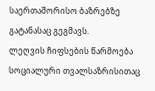საერთაშორისო ბაზრებზე გატანასაც გეგმავს.
ლეღვის ჩიფსების წარმოება სოციალური თვალსაზრისითაც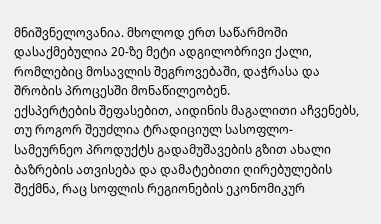მნიშვნელოვანია. მხოლოდ ერთ საწარმოში დასაქმებულია 20-ზე მეტი ადგილობრივი ქალი, რომლებიც მოსავლის შეგროვებაში, დაჭრასა და შრობის პროცესში მონაწილეობენ.
ექსპერტების შეფასებით, აიდინის მაგალითი აჩვენებს, თუ როგორ შეუძლია ტრადიციულ სასოფლო-სამეურნეო პროდუქტს გადამუშავების გზით ახალი ბაზრების ათვისება და დამატებითი ღირებულების შექმნა, რაც სოფლის რეგიონების ეკონომიკურ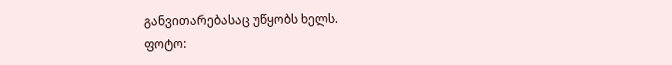განვითარებასაც უწყობს ხელს.
ფოტო: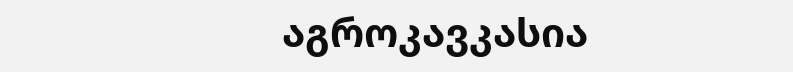აგროკავკასია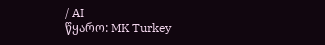/ AI
წყარო: MK Turkey